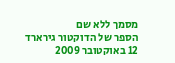מסמך ללא שם
הספר של הדוקטור גירארד
12 באוקטובר 2009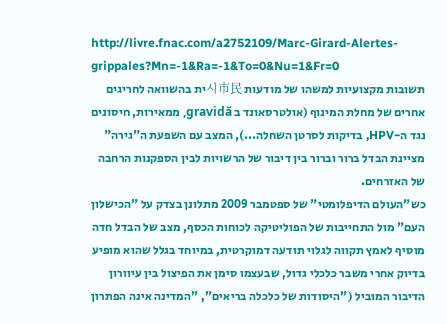http://livre.fnac.com/a2752109/Marc-Girard-Alertes-grippales?Mn=-1&Ra=-1&To=0&Nu=1&Fr=0
תשובות מקצועיות למשהו של מודעות 시市民ית בהשוואה לחריגים אחרים של מחלת המינוף (אולטרסאונד ב gravidă, ממאירות, חיסונים נגד ה-HPV, בדיקות לסרטן השחלה...), המצב עם השפעת ה"גירה" מציינת הבדל ברור וברור בין דיבור של הרשויות לבין הספקנות הרחבה של האזרחים.
כש"העולם הדיפלומטי" של ספטמבר 2009 מתלונן בצדק על "הכישלון העם" מול התחייבות של הפוליטיקה לכוחות הכסף, מצב של הבדל חדה מוסיף לאמץ תקווה לגלוי תודעה דמוקרטית, במיוחד בגלל שהוא מופיע בדיוק אחרי משבר כלכלי גדול, שבעצמו סימן את הפיצול בין עיוורון הדיבור המוביל ("היסודות של כלכלה בריאים", "המדינה אינה הפתרון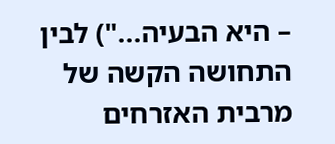– היא הבעיה...") לבין התחושה הקשה של מרבית האזרחים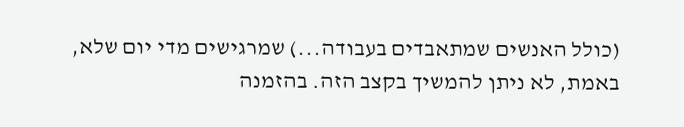(כולל האנשים שמתאבדים בעבודה...) שמרגישים מדי יום שלא, באמת, לא ניתן להמשיך בקצב הזה. בהזמנה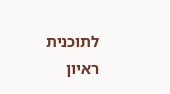לתוכנית ראיון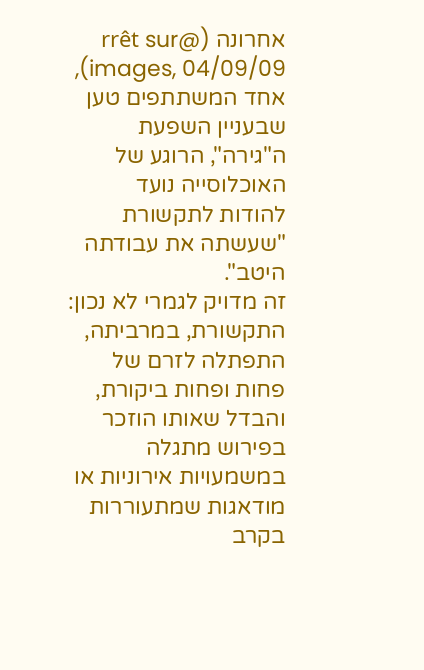אחרונה (@rrêt sur images, 04/09/09), אחד המשתתפים טען שבעניין השפעת ה"גירה", הרוגע של האוכלוסייה נועד להודות לתקשורת "שעשתה את עבודתה היטב".
זה מדויק לגמרי לא נכון: התקשורת, במרביתה, התפתלה לזרם של פחות ופחות ביקורת, והבדל שאותו הוזכר בפירוש מתגלה במשמעויות אירוניות או מודאגות שמתעוררות בקרב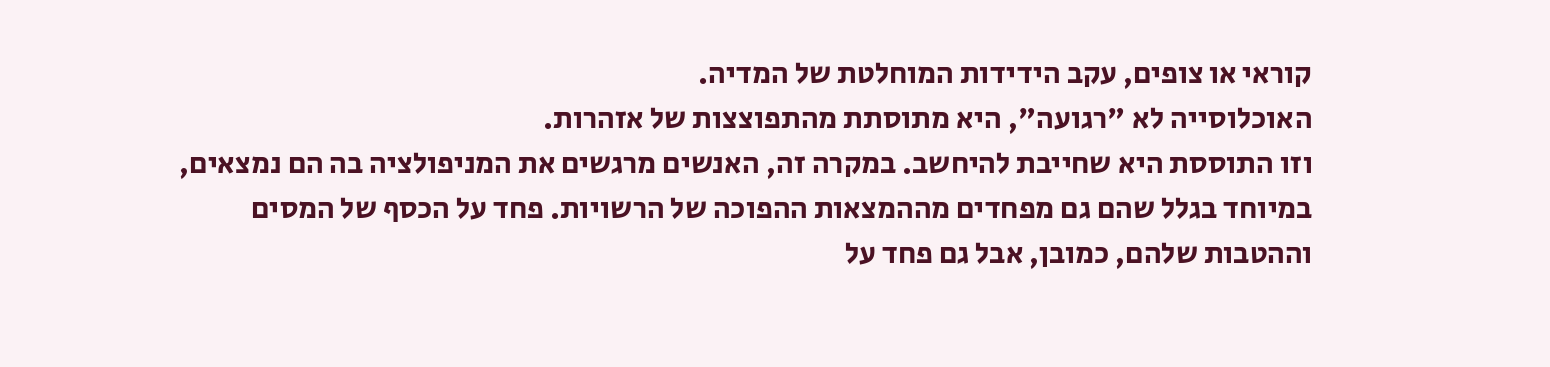קוראי או צופים, עקב הידידות המוחלטת של המדיה.
האוכלוסייה לא "רגועה", היא מתוסתת מהתפוצצות של אזהרות.
וזו התוססת היא שחייבת להיחשב. במקרה זה, האנשים מרגשים את המניפולציה בה הם נמצאים, במיוחד בגלל שהם גם מפחדים מההמצאות ההפוכה של הרשויות. פחד על הכסף של המסים וההטבות שלהם, כמובן, אבל גם פחד על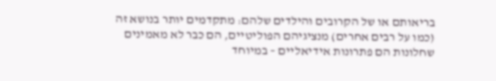בריאותם או של הקרובים והילדים שלהם: מתקדמים יותר בנושא זה (כמו על רבים אחרים) מנציגיהם הפוליטיים, הם כבר לא מאמינים שחלונות הם פתרונות אידיאליים – במיוחד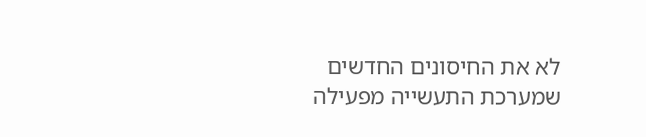לא את החיסונים החדשים שמערכת התעשייה מפעילה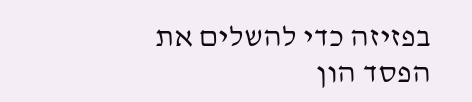בפזיזה כדי להשלים את הפסד הון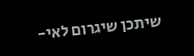שיתכן שיגרום לאי-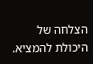הצלחה של היכולת להמציא.